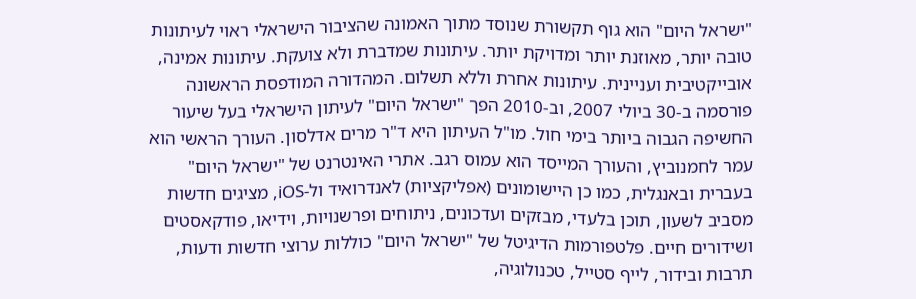"ישראל היום" הוא גוף תקשורת שנוסד מתוך האמונה שהציבור הישראלי ראוי לעיתונות טובה יותר, מאוזנת יותר ומדויקת יותר. עיתונות שמדברת ולא צועקת. עיתונות אמינה, אובייקטיבית ועניינית. עיתונות אחרת וללא תשלום. המהדורה המודפסת הראשונה פורסמה ב-30 ביולי 2007, וב-2010 הפך "ישראל היום" לעיתון הישראלי בעל שיעור החשיפה הגבוה ביותר בימי חול. מו"ל העיתון היא ד"ר מרים אדלסון. העורך הראשי הוא עמר לחמנוביץ, והעורך המייסד הוא עמוס רגב. אתרי האינטרנט של "ישראל היום" בעברית ובאנגלית, כמו כן היישומונים (אפליקציות) לאנדרואיד ול-iOS, מציגים חדשות מסביב לשעון, תוכן בלעדי, מבזקים ועדכונים, ניתוחים ופרשנויות, וידיאו, פודקאסטים ושידורים חיים. פלטפורמות הדיגיטל של "ישראל היום" כוללות ערוצי חדשות ודעות, תרבות ובידור, לייף סטייל, טכנולוגיה,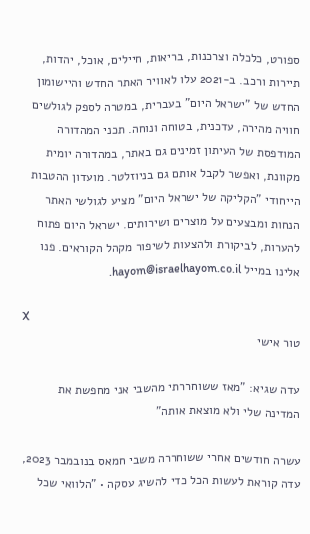ספורט, כלכלה וצרכנות, בריאות, חיילים, אוכל, יהדות, תיירות ורכב. ב-2021 עלו לאוויר האתר החדש והיישומון החדש של "ישראל היום" בעברית, במטרה לספק לגולשים חוויה מהירה, עדכנית, בטוחה ונוחה. תכני המהדורה המודפסת של העיתון זמינים גם באתר, במהדורה יומית מקוונת, ואפשר לקבל אותם גם בניוזלטר. מועדון ההטבות הייחודי "הקליקה של ישראל היום" מציע לגולשי האתר הנחות ומבצעים על מוצרים ושירותים. ישראל היום פתוח להערות, לביקורת ולהצעות לשיפור מקהל הקוראים. פנו אלינו במייל hayom@israelhayom.co.il.

X
טור אישי

עדה שגיא: "מאז ששוחררתי מהשבי אני מחפשת את המדינה שלי ולא מוצאת אותה"

עשרה חודשים אחרי ששוחררה משבי חמאס בנובמבר 2023, עדה קוראת לעשות הכל כדי להשיג עסקה • "הלוואי שכל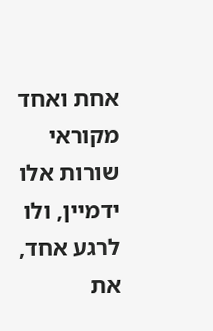אחת ואחד מקוראי שורות אלו ידמיין, ולו לרגע אחד, את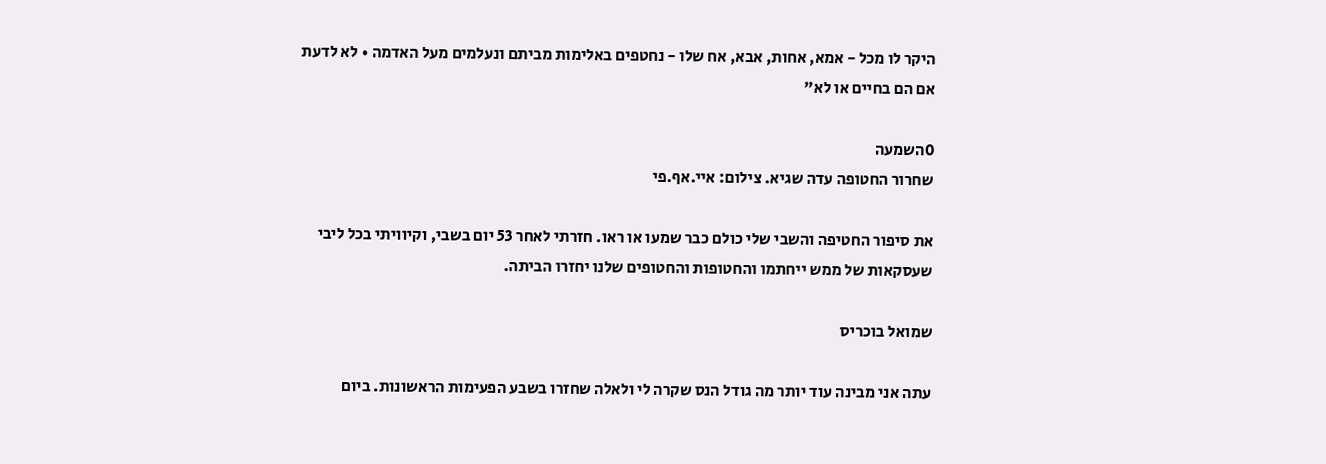היקר לו מכל - אמא, אחות, אבא, אח שלו - נחטפים באלימות מביתם ונעלמים מעל האדמה • לא לדעת אם הם בחיים או לא"

0השמעה
שחרור החטופה עדה שגיא. צילום: איי.אף.פי

את סיפור החטיפה והשבי שלי כולם כבר שמעו או ראו. חזרתי לאחר 53 יום בשבי, וקיוויתי בכל ליבי שעסקאות של ממש ייחתמו והחטופות והחטופים שלנו יחזרו הביתה.

שמואל בוכריס

עתה אני מבינה עוד יותר מה גודל הנס שקרה לי ולאלה שחזרו בשבע הפעימות הראשונות. ביום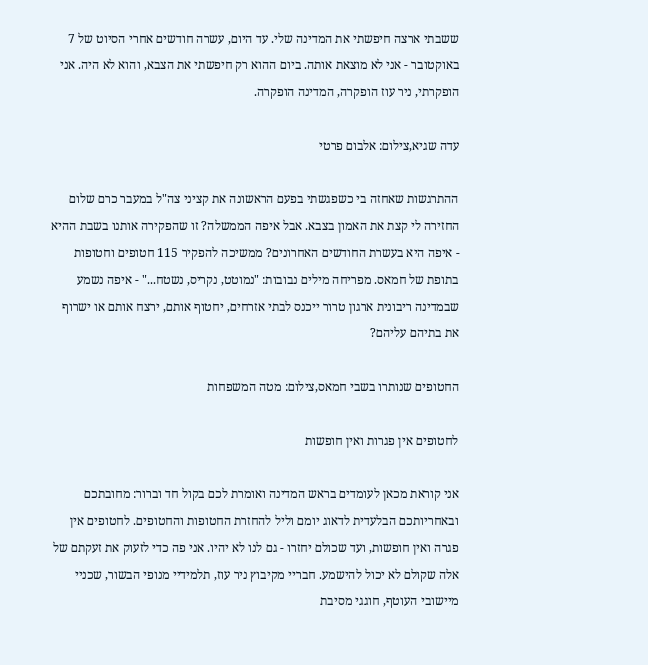ששבתי ארצה חיפשתי את המדינה שלי. עד היום, עשרה חודשים אחרי הסיוט של 7 באוקטובר - אני לא מוצאת אותה. ביום ההוא רק חיפשתי את הצבא, והוא לא היה. אני הופקרתי, ניר עוז הופקרה, המדינה הופקרה.

עדה שגיא,צילום: אלבום פרטי

ההתרגשות שאחזה בי כשפגשתי בפעם הראשונה את קציני צה"ל במעבר כרם שלום החזירה לי קצת את האמון בצבא. אבל איפה הממשלה? זו שהפקירה אותנו בשבת ההיא - איפה היא בעשרת החודשים האחרונים? ממשיכה להפקיר 115 חטופים וחטופות בתופת של חמאס. מפריחה מילים נבובות: "נמוטט, נקריס, נשטח..." - איפה נשמע שבמדינה ריבונית ארגון טרור ייכנס לבתי אזרחים, יחטוף אותם, ירצח אותם או ישרוף את בתיהם עליהם?

החטופים שנותרו בשבי חמאס,צילום: מטה המשפחות

לחטופים אין פגרות ואין חופשות

אני קוראת מכאן לעומדים בראש המדינה ואומרת לכם בקול חד וברור: מחובתכם ובאחריותכם הבלעדית לדאוג יומם וליל להחזרת החטופות והחטופים. לחטופים אין פגרה ואין חופשות, ועד שכולם יחזרו - גם לנו לא יהיו. אני פה כדי לזעוק את זעקתם של אלה שקולם לא יכול להישמע. חבריי מקיבוץ ניר עוז, תלמידיי מנופי הבשור, שכניי מיישובי העוטף, חוגגי מסיבת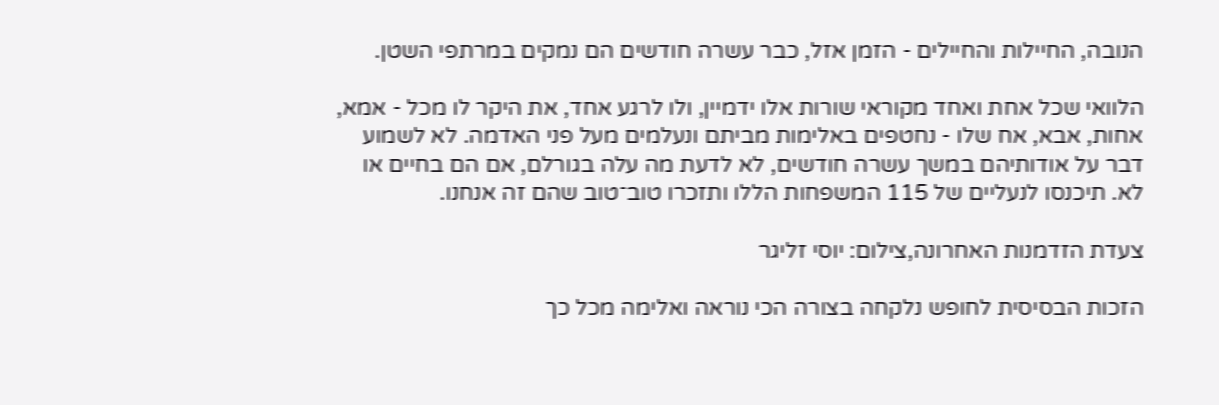הנובה, החיילות והחיילים - הזמן אזל, כבר עשרה חודשים הם נמקים במרתפי השטן.

הלוואי שכל אחת ואחד מקוראי שורות אלו ידמיין, ולו לרגע אחד, את היקר לו מכל - אמא, אחות, אבא, אח שלו - נחטפים באלימות מביתם ונעלמים מעל פני האדמה. לא לשמוע דבר על אודותיהם במשך עשרה חודשים, לא לדעת מה עלה בגורלם, אם הם בחיים או לא. תיכנסו לנעליים של 115 המשפחות הללו ותזכרו טוב־טוב שהם זה אנחנו.

צעדת הזדמנות האחרונה,צילום: יוסי זליגר

הזכות הבסיסית לחופש נלקחה בצורה הכי נוראה ואלימה מכל כך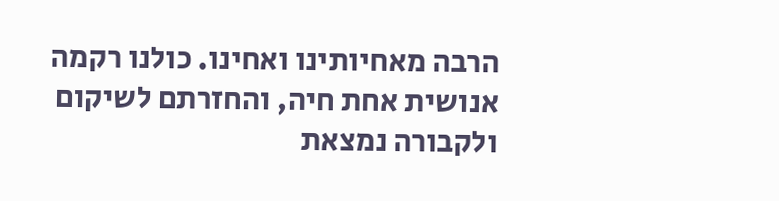הרבה מאחיותינו ואחינו. כולנו רקמה אנושית אחת חיה, והחזרתם לשיקום ולקבורה נמצאת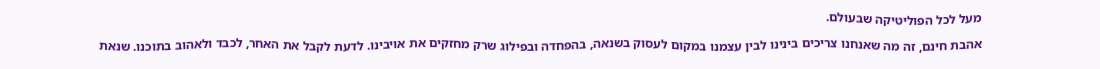מעל לכל הפוליטיקה שבעולם.

אהבת חינם, זה מה שאנחנו צריכים בינינו לבין עצמנו במקום לעסוק בשנאה, בהפחדה ובפילוג שרק מחזקים את אויבינו. לדעת לקבל את האחר, לכבד ולאהוב בתוכנו. שנאת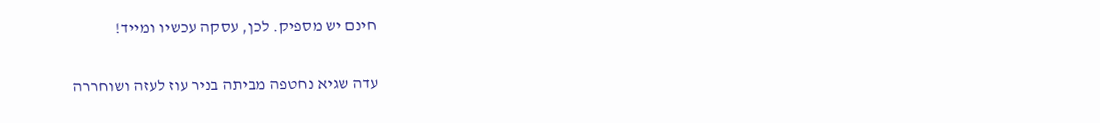חינם יש מספיק. לכן, עסקה עכשיו ומייד!

עדה שגיא נחטפה מביתה בניר עוז לעזה ושוחררה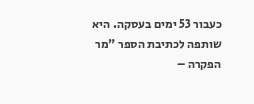כעבור 53 ימים בעסקה. היא שותפה לכתיבת הספר "מר הפקרה –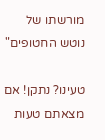מורשתו של נוטש החטופים"

טעינו? נתקן! אם מצאתם טעות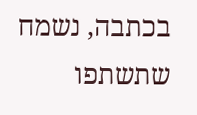בכתבה, נשמח שתשתפו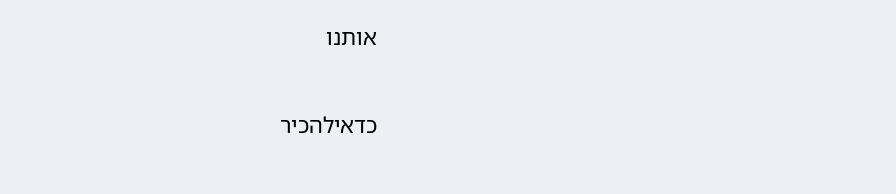אותנו

כדאילהכיר